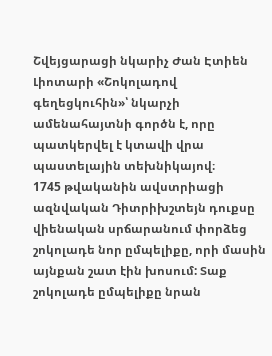Շվեյցարացի նկարիչ Ժան Էտիեն Լիոտարի «Շոկոլադով գեղեցկուհին»՝ նկարչի ամենահայտնի գործն է, որը պատկերվել է կտավի վրա պաստելային տեխնիկայով։
1745 թվականին ավստրիացի ազնվական Դիտրիխշտեյն դուքսը վիենական սրճարանում փորձեց շոկոլադե նոր ըմպելիքը, որի մասին այնքան շատ էին խոսում: Տաք շոկոլադե ըմպելիքը նրան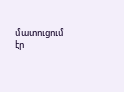մատուցում էր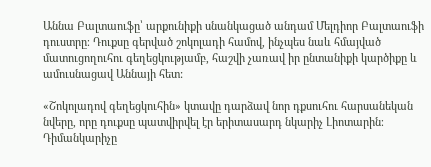Աննա Բալտաուֆը՝ արքունիքի սնանկացած անդամ Մելդիոր Բալտաուֆի դուստրը։ Դուքսը գերված շոկոլադի համով, ինչպես նաև հմայված մատուցողուհու գեղեցկությամբ, հաշվի չառավ իր ընտանիքի կարծիքը և ամուսնացավ Աննայի հետ:

«Շոկոլադով գեղեցկուհին» կտավը դարձավ նոր դքսուհու հարսանեկան նվերը, որը դուքսը պատվիրվել էր երիտասարդ նկարիչ Լիոտարին։ Դիմանկարիչը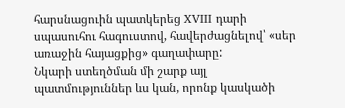հարսնացուին պատկերեց XVIII դարի սպասուհու հագուստով, հավերժացնելով՝ «սեր առաջին հայացքից» գաղափարը:
Նկարի ստեղծման մի շարք այլ պատմություններ ևս կան, որոնք կասկածի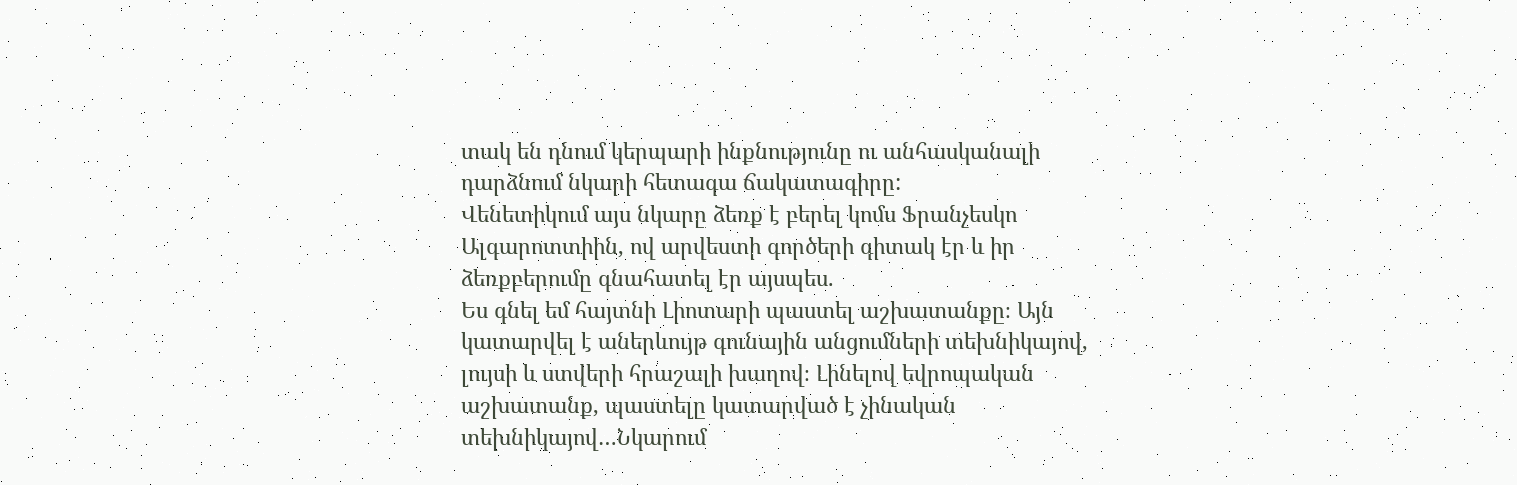տակ են դնում կերպարի ինքնությունը ու անհասկանալի դարձնում նկարի հետագա ճակատագիրը:
Վենետիկում այս նկարը ձեռք է բերել կոմս Ֆրանչեսկո Ալգարոտտիին, ով արվեստի գործերի գիտակ էր և իր ձեռքբերումը գնահատել էր այսպես.
Ես գնել եմ հայտնի Լիոտարի պաստել աշխատանքը։ Այն կատարվել է աներևույթ գունային անցումների տեխնիկայով, լույսի և ստվերի հրաշալի խաղով։ Լինելով եվրոպական աշխատանք, պաստելը կատարված է չինական տեխնիկայով…Նկարում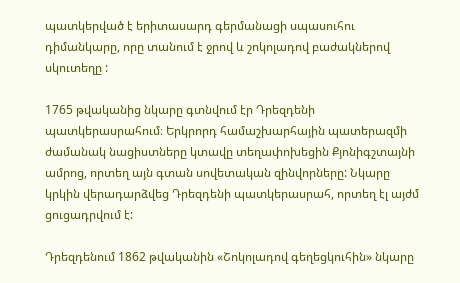պատկերված է երիտասարդ գերմանացի սպասուհու դիմանկարը, որը տանում է ջրով և շոկոլադով բաժակներով սկուտեղը :

1765 թվականից նկարը գտնվում էր Դրեզդենի պատկերասրահում։ Երկրորդ համաշխարհային պատերազմի ժամանակ նացիստները կտավը տեղափոխեցին Քյոնիգշտայնի ամրոց, որտեղ այն գտան սովետական զինվորները: Նկարը կրկին վերադարձվեց Դրեզդենի պատկերասրահ, որտեղ էլ այժմ ցուցադրվում է:

Դրեզդենում 1862 թվականին «Շոկոլադով գեղեցկուհին» նկարը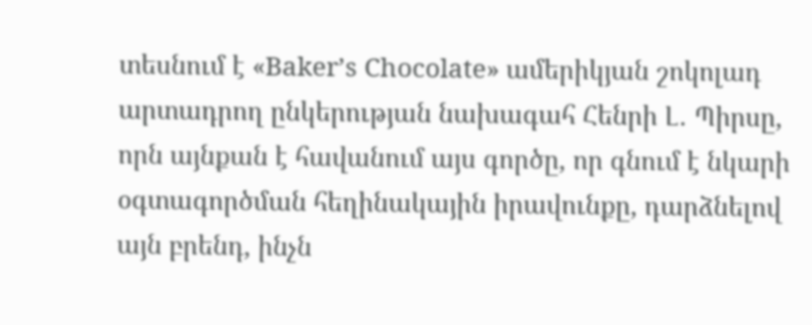տեսնում է «Baker’s Chocolate» ամերիկյան շոկոլադ արտադրող ընկերության նախագահ Հենրի Լ․ Պիրսը, որն այնքան է հավանում այս գործը, որ գնում է նկարի օգտագործման հեղինակային իրավունքը, դարձնելով այն բրենդ, ինչն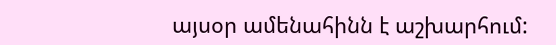այսօր ամենահինն է աշխարհում: